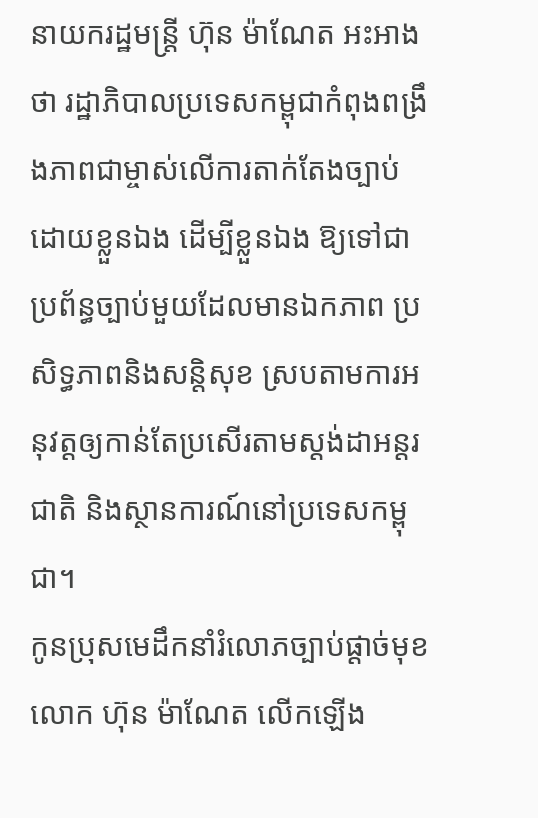នាយករដ្ឋមន្ត្រី ហ៊ុន ម៉ាណែត អះអាងថា រដ្ឋាភិបាលប្រទេសកម្ពុជាកំពុងពង្រឹងភាពជាម្ចាស់លើការតាក់តែងច្បាប់ដោយខ្លួនឯង ដើម្បីខ្លួនឯង ឱ្យទៅជាប្រព័ន្ធច្បាប់មួយដែលមានឯកភាព ប្រសិទ្ធភាពនិងសន្តិសុខ ស្របតាមការអនុវត្តឲ្យកាន់តែប្រសើរតាមស្តង់ដាអន្តរជាតិ និងស្ថានការណ៍នៅប្រទេសកម្ពុជា។
កូនប្រុសមេដឹកនាំរំលោភច្បាប់ផ្ដាច់មុខ លោក ហ៊ុន ម៉ាណែត លើកឡើង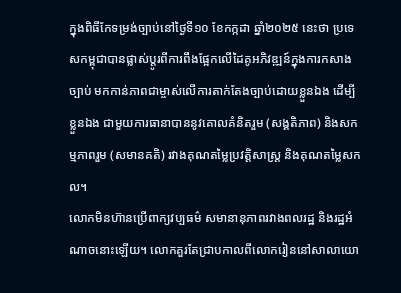ក្នុងពិធីកែទម្រង់ច្បាប់នៅថ្ងៃទី១០ ខែកក្កដា ឆ្នាំ២០២៥ នេះថា ប្រទេសកម្ពុជាបានផ្លាស់ប្ដូរពីការពឹងផ្អែកលើដៃគូអភិវឌ្ឍន៍ក្នុងការកសាងច្បាប់ មកកាន់ភាពជាម្ចាស់លើការតាក់តែងច្បាប់ដោយខ្លួនឯង ដើម្បីខ្លួនឯង ជាមួយការធានាបាននូវគោលគំនិតរួម (សង្គតិភាព) និងសកម្មភាពរួម (សមានគតិ) រវាងគុណតម្លៃប្រវត្តិសាស្ត្រ និងគុណតម្លៃសកល។
លោកមិនហ៊ានប្រើពាក្យវប្បធម៌ សមានានុភាពរវាងពលរដ្ឋ និងរដ្ឋអំណាចនោះឡើយ។ លោកគួរតែជ្រាបកាលពីលោករៀននៅសាលាយោ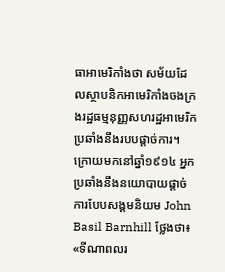ធាអាមេរិកាំងថា សម័យដែលស្ថាបនិកអាមេរិកាំងចងក្រងរដ្ឋធម្មនុញ្ញសហរដ្ឋអាមេរិក ប្រឆាំងនឹងរបបផ្ដាច់ការ។ ក្រោយមកនៅឆ្នាំ១៩១៤ អ្នកប្រឆាំងនឹងនយោបាយផ្ដាច់ការបែបសង្គមនិយម John Basil Barnhill ថ្លែងថា៖ «ទីណាពលរ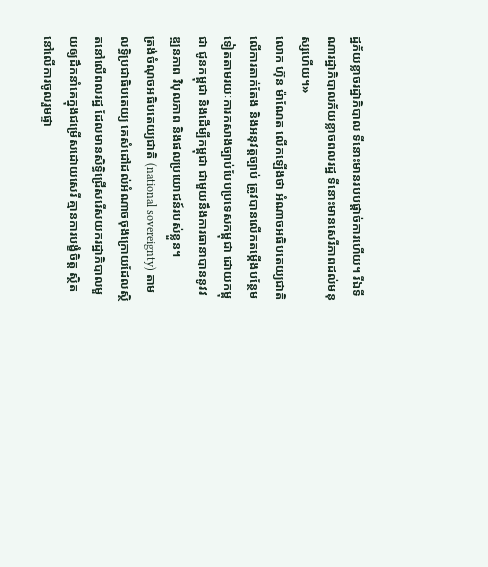ដ្ឋភ័យខ្លាចរដ្ឋាភិបាល ទីនោះមានរបបផ្ដាច់ការហើយ។ រីឯទីណារដ្ឋាភិបាលភ័យខ្លាចពលរដ្ឋ ទីនោះមានសេរីភាពដល់មនុស្សហើយ។»
លោក ហ៊ុន ម៉ាណែត លើកឡើងថា អំណាចអធិបតេយ្យជាតិលើការតាក់តែង និងអនុវត្តច្បាប់ ត្រូវបានលើកតម្កើងបន្ថែមទៀតតាមរយៈការកសាងច្បាប់បែបប្រទេសកម្ពុជា ដោយកម្ពុជា ជូនកម្ពុជា និងដើម្បីកម្ពុជា ជាមួយនឹងការធានាបាននូវវឌ្ឍនភាព វិបុលភាព និងផលប្រយោជន៍របស់ខ្លួន។
ត្រង់ចំណុចអធិបតេយ្យជាតិ (national sovereignty) តាមលទ្ធិប្រជាធិបតេយ្យ គេសំដៅដល់អំណាចចុងក្រោយដែលស្ថិតនៅលើពលរដ្ឋ ដែលមានសិទ្ធិជ្រើសរើសយករដ្ឋាភិបាលមួយឲ្យដឹកនាំគេក្នុងជម្រើសដោយសេរី គ្មានការបង្ខំចិត្ត ស្ថិតនៅលើការចូលរួមផ្ទា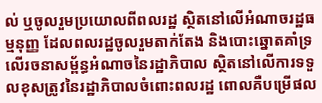ល់ ឬចូលរួមប្រយោលពីពលរដ្ឋ ស្ថិតនៅលើអំណាចរដ្ឋធម្មនុញ្ញ ដែលពលរដ្ឋចូលរួមតាក់តែង និងបោះឆ្នោតគាំទ្រលើរចនាសម្ព័ន្ធអំណាចនៃរដ្ឋាភិបាល ស្ថិតនៅលើការទទួលខុសត្រូវនៃរដ្ឋាភិបាលចំពោះពលរដ្ឋ ពោលគឺបម្រើផល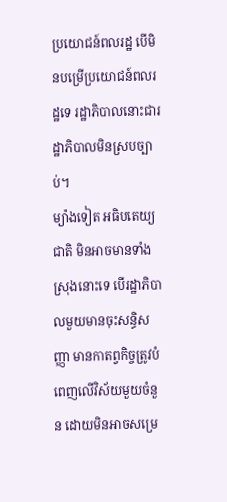ប្រយោជន៍ពលរដ្ឋ បើមិនបម្រើប្រយោជន៍ពលរដ្ឋទេ រដ្ឋាភិបាលនោះជារដ្ឋាភិបាលមិនស្របច្បាប់។
ម្យ៉ាងទៀត អធិបតេយ្យជាតិ មិនអាចមានទាំងស្រុងនោះទេ បើរដ្ឋាភិបាលមួយមានចុះសន្ធិសញ្ញា មានកាតព្វកិច្ចត្រូវបំពេញលើវិស័យមួយចំនួន ដោយមិនអាចសម្រេ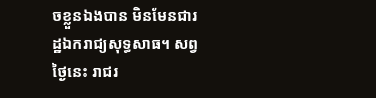ចខ្លួនឯងបាន មិនមែនជារដ្ឋឯករាជ្យសុទ្ធសាធ។ សព្វថ្ងៃនេះ រាជរ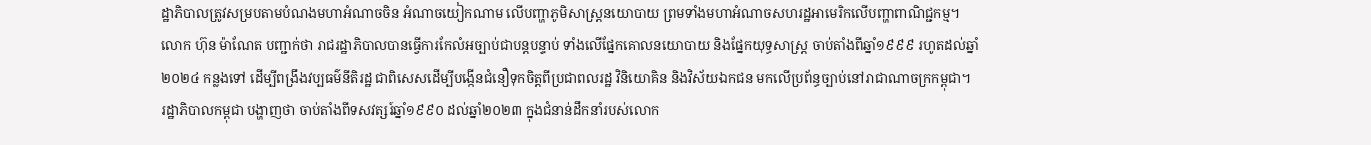ដ្ឋាភិបាលត្រូវសម្របតាមបំណងមហាអំណាចចិន អំណាចយៀកណាម លើបញ្ហាភូមិសាស្ត្រនយោបាយ ព្រមទាំងមហាអំណាចសហរដ្ឋអាមេរិកលើបញ្ហាពាណិជ្ជកម្ម។
លោក ហ៊ុន ម៉ាណែត បញ្ជាក់ថា រាជរដ្ឋាភិបាលបានធ្វើការកែលំអច្បាប់ជាបន្តបន្ទាប់ ទាំងលើផ្នែកគោលនយោបាយ និងផ្នែកយុទ្ធសាស្ត្រ ចាប់តាំងពីឆ្នាំ១៩៩៩ រហូតដល់ឆ្នាំ២០២៤ កន្លងទៅ ដើម្បីពង្រឹងវប្បធម៌នីតិរដ្ឋ ជាពិសេសដើម្បីបង្កើនជំនឿទុកចិត្តពីប្រជាពលរដ្ឋ វិនិយោគិន និងវិស័យឯកជន មកលើប្រព័ន្ធច្បាប់នៅរាជាណាចក្រកម្ពុជា។
រដ្ឋាភិបាលកម្ពុជា បង្ហាញថា ចាប់តាំងពីទសវត្សរ៍ឆ្នាំ១៩៩០ ដល់ឆ្នាំ២០២៣ ក្នុងជំនាន់ដឹកនាំរបស់លោក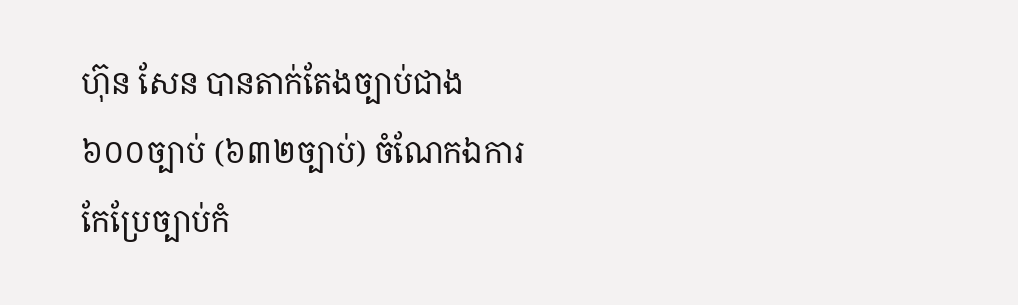ហ៊ុន សែន បានតាក់តែងច្បាប់ជាង ៦០០ច្បាប់ (៦៣២ច្បាប់) ចំណែកឯការកែប្រែច្បាប់កំ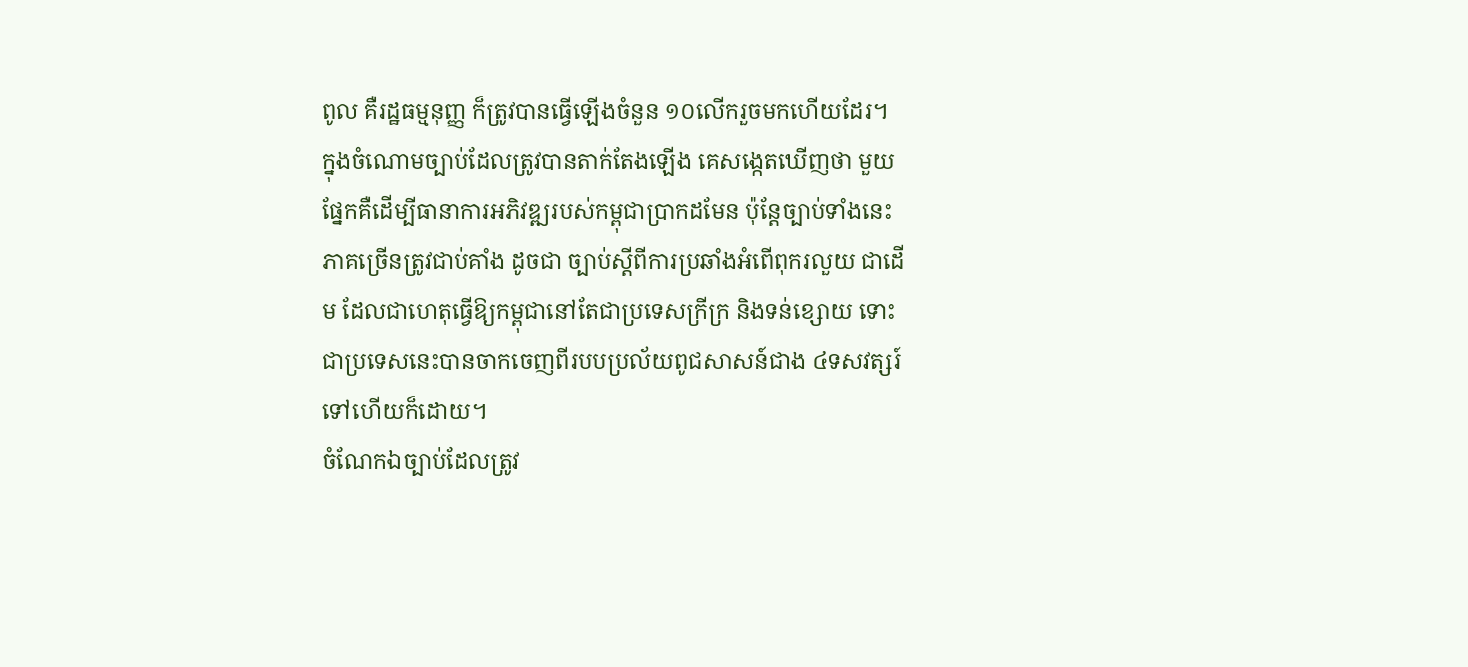ពូល គឺរដ្ឋធម្មនុញ្ញ ក៏ត្រូវបានធ្វើឡើងចំនួន ១០លើករួចមកហើយដែរ។
ក្នុងចំណោមច្បាប់ដែលត្រូវបានតាក់តែងឡើង គេសង្កេតឃើញថា មួយផ្នែកគឺដើម្បីធានាការអភិវឌ្ឍរបស់កម្ពុជាប្រាកដមែន ប៉ុន្តែច្បាប់ទាំងនេះភាគច្រើនត្រូវជាប់គាំង ដូចជា ច្បាប់ស្ដីពីការប្រឆាំងអំពើពុករលួយ ជាដើម ដែលជាហេតុធ្វើឱ្យកម្ពុជានៅតែជាប្រទេសក្រីក្រ និងទន់ខ្សោយ ទោះជាប្រទេសនេះបានចាកចេញពីរបបប្រល័យពូជសាសន៍ជាង ៤ទសវត្សរ៍ទៅហើយក៏ដោយ។
ចំណែកឯច្បាប់ដែលត្រូវ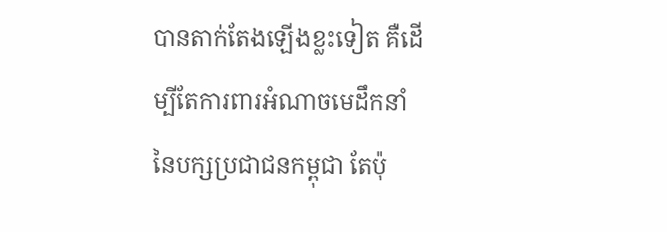បានតាក់តែងឡើងខ្លះទៀត គឺដើម្បីតែការពារអំណាចមេដឹកនាំនៃបក្សប្រជាជនកម្ពុជា តែប៉ុ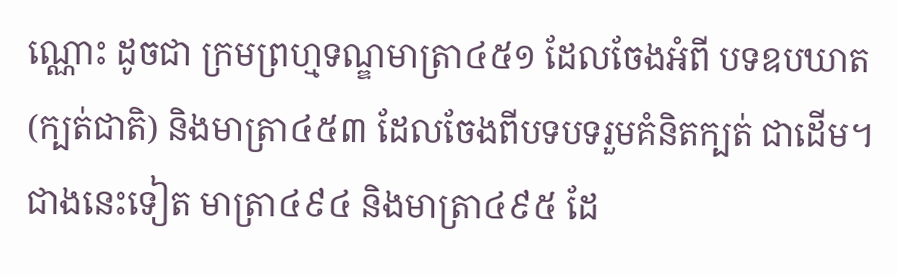ណ្ណោះ ដូចជា ក្រមព្រហ្មទណ្ឌមាត្រា៤៥១ ដែលចែងអំពី បទឧបឃាត (ក្បត់ជាតិ) និងមាត្រា៤៥៣ ដែលចែងពីបទបទរួមគំនិតក្បត់ ជាដើម។
ជាងនេះទៀត មាត្រា៤៩៤ និងមាត្រា៤៩៥ ដែ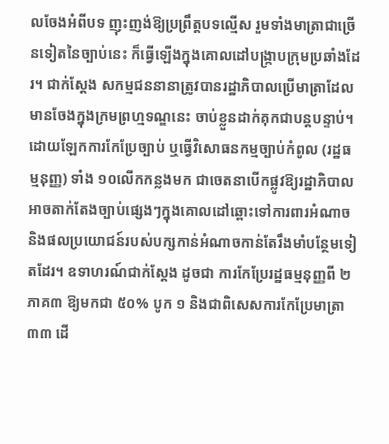លចែងអំពីបទ ញុះញង់ឱ្យប្រព្រឹត្តបទល្មើស រួមទាំងមាត្រាជាច្រើនទៀតនៃច្បាប់នេះ ក៏ធ្វើឡើងក្នុងគោលដៅបង្ក្រាបក្រុមប្រឆាំងដែរ។ ជាក់ស្តែង សកម្មជននានាត្រូវបានរដ្ឋាភិបាលប្រើមាត្រាដែលមានចែងក្នុងក្រមព្រហ្មទណ្ឌនេះ ចាប់ខ្លួនដាក់គុកជាបន្តបន្ទាប់។
ដោយឡែកការកែប្រែច្បាប់ ឬធ្វើវិសោធនកម្មច្បាប់កំពូល (រដ្ឋធម្មនុញ្ញ) ទាំង ១០លើកកន្លងមក ជាចេតនាបើកផ្លូវឱ្យរដ្ឋាភិបាលអាចតាក់តែងច្បាប់ផ្សេងៗក្នុងគោលដៅឆ្ពោះទៅការពារអំណាច និងផលប្រយោជន៍របស់បក្សកាន់អំណាចកាន់តែរឹងមាំបន្ថែមទៀតដែរ។ ឧទាហរណ៍ជាក់ស្តែង ដូចជា ការកែប្រែរដ្ឋធម្មនុញ្ញពី ២ភាគ៣ ឱ្យមកជា ៥០% បូក ១ និងជាពិសេសការកែប្រែមាត្រា៣៣ ដើ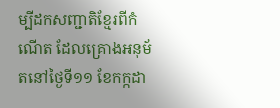ម្បីដកសញ្ជាតិខ្មែរពីកំណើត ដែលគ្រោងអនុម័តនៅថ្ងៃទី១១ ខែកក្កដា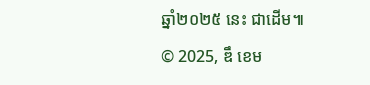ឆ្នាំ២០២៥ នេះ ជាដើម៕
© 2025, ឌឹ ខេម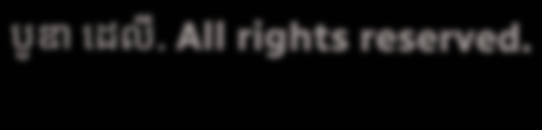បូឌា ដេលី. All rights reserved.